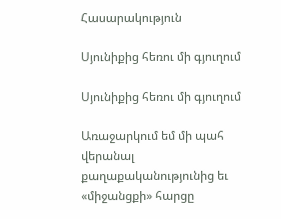Հասարակություն

Սյունիքից հեռու մի գյուղում

Սյունիքից հեռու մի գյուղում

Առաջարկում եմ մի պահ վերանալ քաղաքականությունից եւ «միջանցքի» հարցը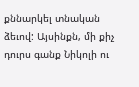քննարկել տնական ձեւով: Այսինքն, մի քիչ դուրս գանք Նիկոլի ու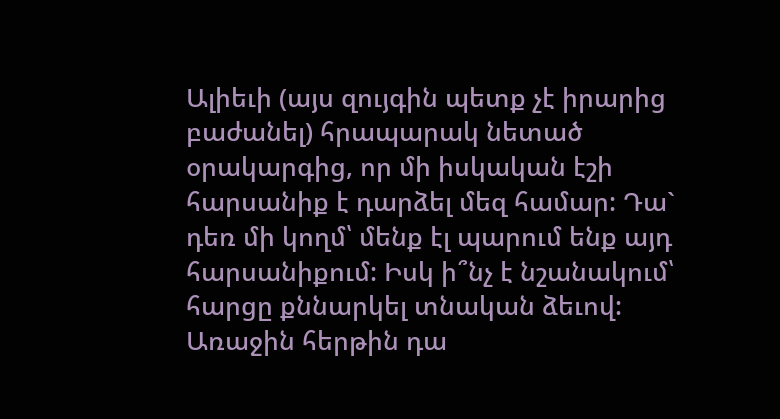Ալիեւի (այս զույգին պետք չէ իրարից բաժանել) հրապարակ նետած օրակարգից, որ մի իսկական էշի հարսանիք է դարձել մեզ համար: Դա` դեռ մի կողմ՝ մենք էլ պարում ենք այդ հարսանիքում: Իսկ ի՞նչ է նշանակում՝ հարցը քննարկել տնական ձեւով: Առաջին հերթին դա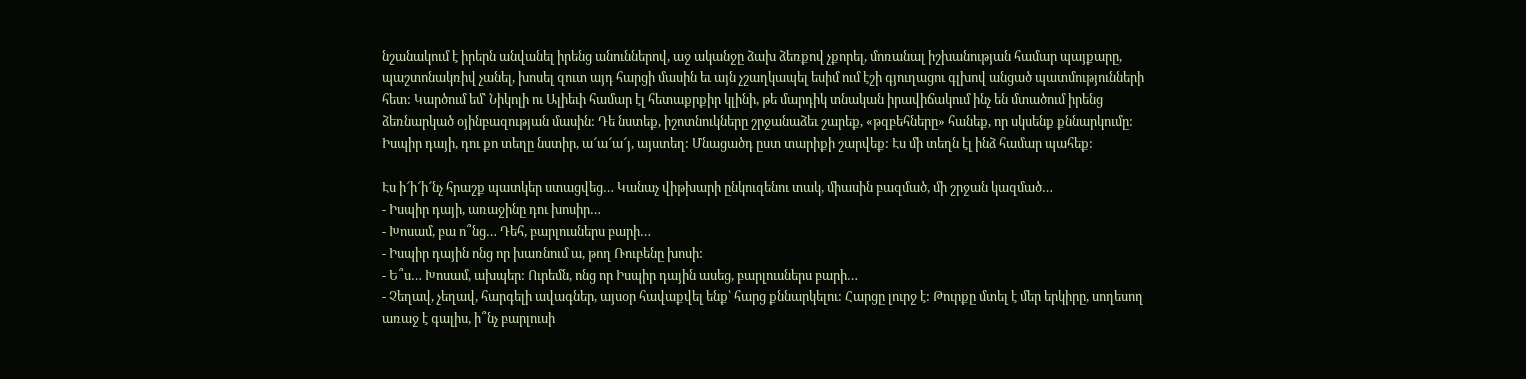նշանակում է իրերն անվանել իրենց անուններով, աջ ականջը ձախ ձեռքով չքորել, մոռանալ իշխանության համար պայքարը, պաշտոնակռիվ չանել, խոսել զուտ այդ հարցի մասին եւ այն չշաղկապել եսիմ ում էշի գյուղացու գլխով անցած պատմությունների հետ: Կարծում եմ՝ Նիկոլի ու Ալիեւի համար էլ հետաքրքիր կլինի, թե մարդիկ տնական իրավիճակում ինչ են մտածում իրենց ձեռնարկած օյինբազության մասին: Դե նստեք, իշոտնուկները շրջանաձեւ շարեք, «թզբեհները» հանեք, որ սկսենք քննարկումը: Իսպիր դայի, դու քո տեղը նստիր, ա՜ա՜ա՜յ, այստեղ: Մնացածդ ըստ տարիքի շարվեք: Էս մի տեղն էլ ինձ համար պահեք:

Էս ի՜ի՜ի՜նչ հրաշք պատկեր ստացվեց… Կանաչ վիթխարի ընկուզենու տակ, միասին բազմած, մի շրջան կազմած…
- Իսպիր դայի, առաջինը դու խոսիր…
- Խոսամ, բա ո՞նց… Դեհ, բարլուսներս բարի…
- Իսպիր դային ոնց որ խառնում ա, թող Ռուբենը խոսի:
- Ե՞ս… Խոսամ, ախպեր: Ուրեմն, ոնց որ Իսպիր դային ասեց, բարլուսներս բարի…
- Չեղավ, չեղավ, հարգելի ավագներ, այսօր հավաքվել ենք՝ հարց քննարկելու: Հարցը լուրջ է: Թուրքը մտել է մեր երկիրը, սողեսող առաջ է գալիս, ի՞նչ բարլուսի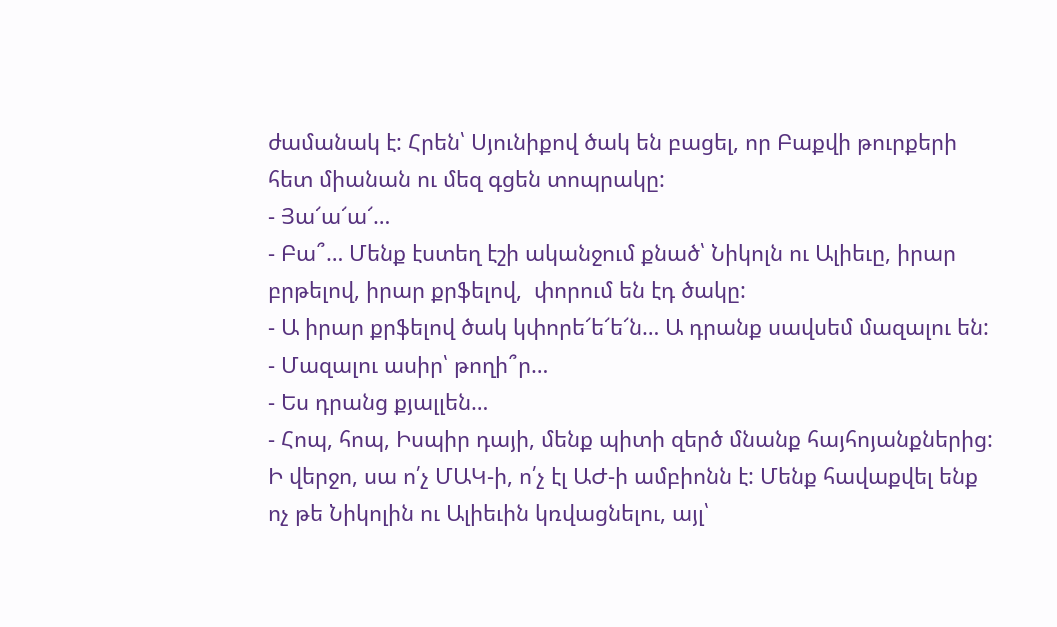ժամանակ է: Հրեն՝ Սյունիքով ծակ են բացել, որ Բաքվի թուրքերի հետ միանան ու մեզ գցեն տոպրակը:
- Յա՜ա՜ա՜…
- Բա՞… Մենք էստեղ էշի ականջում քնած՝ Նիկոլն ու Ալիեւը, իրար բրթելով, իրար քրֆելով,  փորում են էդ ծակը:
- Ա իրար քրֆելով ծակ կփորե՜ե՜ե՜ն… Ա դրանք սավսեմ մազալու են:
- Մազալու ասիր՝ թողի՞ր…
- Ես դրանց քյալլեն…
- Հոպ, հոպ, Իսպիր դայի, մենք պիտի զերծ մնանք հայհոյանքներից: Ի վերջո, սա ո՛չ ՄԱԿ-ի, ո՛չ էլ ԱԺ-ի ամբիոնն է: Մենք հավաքվել ենք ոչ թե Նիկոլին ու Ալիեւին կռվացնելու, այլ՝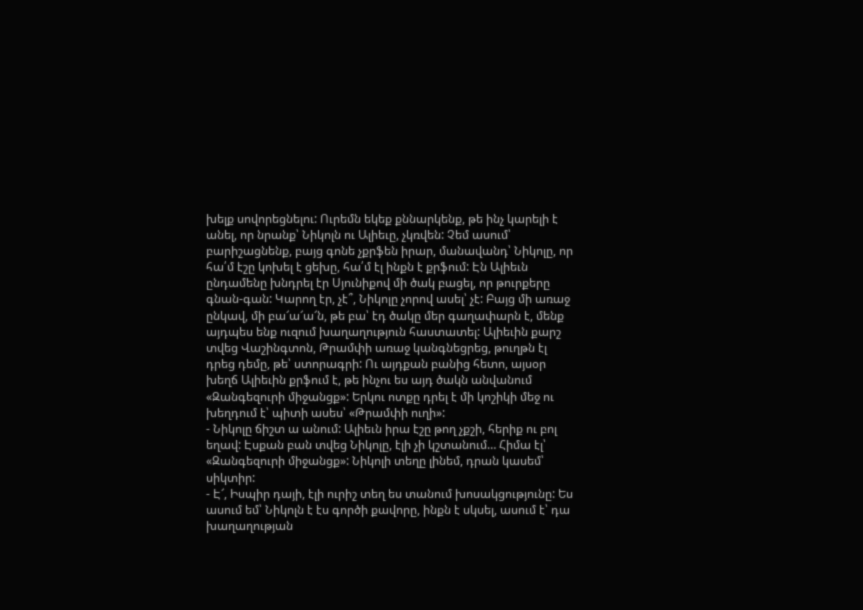խելք սովորեցնելու: Ուրեմն եկեք քննարկենք, թե ինչ կարելի է անել, որ նրանք՝ Նիկոլն ու Ալիեւը, չկռվեն: Չեմ ասում՝ բարիշացնենք, բայց գոնե չքրֆեն իրար, մանավանդ՝ Նիկոլը, որ հա՛մ էշը կոխել է ցեխը, հա՛մ էլ ինքն է քրֆում: Էն Ալիեւն ընդամենը խնդրել էր Սյունիքով մի ծակ բացել, որ թուրքերը գնան-գան: Կարող էր, չէ՞, Նիկոլը չորով ասել՝ չէ: Բայց մի առաջ ընկավ, մի բա՜ա՜ա՜ն, թե բա՝ էդ ծակը մեր գաղափարն է, մենք այդպես ենք ուզում խաղաղություն հաստատել: Ալիեւին քարշ տվեց Վաշինգտոն, Թրամփի առաջ կանգնեցրեց, թուղթն էլ դրեց դեմը, թե՝ ստորագրի: Ու այդքան բանից հետո, այսօր խեղճ Ալիեւին քրֆում է, թե ինչու ես այդ ծակն անվանում «Զանգեզուրի միջանցք»: Երկու ոտքը դրել է մի կոշիկի մեջ ու խեղդում է՝ պիտի ասես՝ «Թրամփի ուղի»:
- Նիկոլը ճիշտ ա անում: Ալիեւն իրա էշը թող չքշի, հերիք ու բոլ եղավ: Էսքան բան տվեց Նիկոլը, էլի չի կշտանում… Հիմա էլ՝ «Զանգեզուրի միջանցք»: Նիկոլի տեղը լինեմ, դրան կասեմ՝ սիկտիր:
- Է՜, Իսպիր դայի, էլի ուրիշ տեղ ես տանում խոսակցությունը: Ես ասում եմ՝ Նիկոլն է էս գործի քավորը, ինքն է սկսել, ասում է՝ դա խաղաղության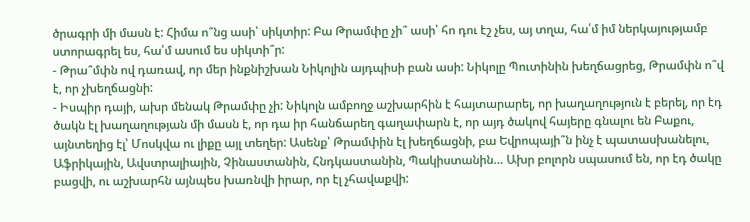ծրագրի մի մասն է: Հիմա ո՞նց ասի՝ սիկտիր: Բա Թրամփը չի՞ ասի՝ հո դու էշ չես, այ տղա, հա՛մ իմ ներկայությամբ ստորագրել ես, հա՛մ ասում ես սիկտի՞ր:
- Թրա՞մփն ով դառավ, որ մեր ինքնիշխան Նիկոլին այդպիսի բան ասի: Նիկոլը Պուտինին խեղճացրեց, Թրամփն ո՞վ է, որ չխեղճացնի:
- Իսպիր դայի, ախր մենակ Թրամփը չի: Նիկոլն ամբողջ աշխարհին է հայտարարել, որ խաղաղություն է բերել, որ էդ ծակն էլ խաղաղության մի մասն է, որ դա իր հանճարեղ գաղափարն է, որ այդ ծակով հայերը գնալու են Բաքու, այնտեղից էլ՝ Մոսկվա ու լիքը այլ տեղեր: Ասենք՝ Թրամփին էլ խեղճացնի, բա Եվրոպայի՞ն ինչ է պատասխանելու, Աֆրիկային, Ավստրալիային, Չինաստանին, Հնդկաստանին, Պակիստանին… Ախր բոլորն սպասում են, որ էդ ծակը բացվի, ու աշխարհն այնպես խառնվի իրար, որ էլ չհավաքվի: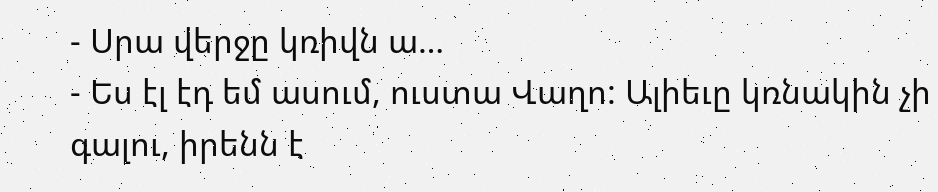- Սրա վերջը կռիվն ա…
- Ես էլ էդ եմ ասում, ուստա Վաղո: Ալիեւը կռնակին չի գալու, իրենն է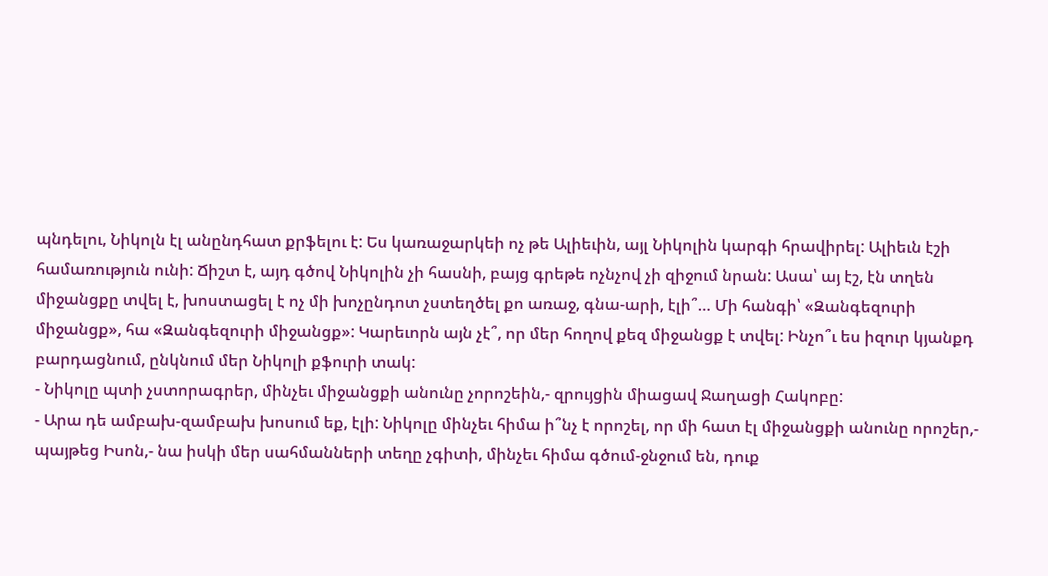պնդելու, Նիկոլն էլ անընդհատ քրֆելու է: Ես կառաջարկեի ոչ թե Ալիեւին, այլ Նիկոլին կարգի հրավիրել: Ալիեւն էշի համառություն ունի: Ճիշտ է, այդ գծով Նիկոլին չի հասնի, բայց գրեթե ոչնչով չի զիջում նրան: Ասա՝ այ էշ, էն տղեն միջանցքը տվել է, խոստացել է ոչ մի խոչընդոտ չստեղծել քո առաջ, գնա-արի, էլի՞… Մի հանգի՝ «Զանգեզուրի միջանցք», հա «Զանգեզուրի միջանցք»: Կարեւորն այն չէ՞, որ մեր հողով քեզ միջանցք է տվել: Ինչո՞ւ ես իզուր կյանքդ բարդացնում, ընկնում մեր Նիկոլի քֆուրի տակ:
- Նիկոլը պտի չստորագրեր, մինչեւ միջանցքի անունը չորոշեին,- զրույցին միացավ Ջաղացի Հակոբը:
- Արա դե ամբախ-զամբախ խոսում եք, էլի: Նիկոլը մինչեւ հիմա ի՞նչ է որոշել, որ մի հատ էլ միջանցքի անունը որոշեր,- պայթեց Իսոն,- նա իսկի մեր սահմանների տեղը չգիտի, մինչեւ հիմա գծում-ջնջում են, դուք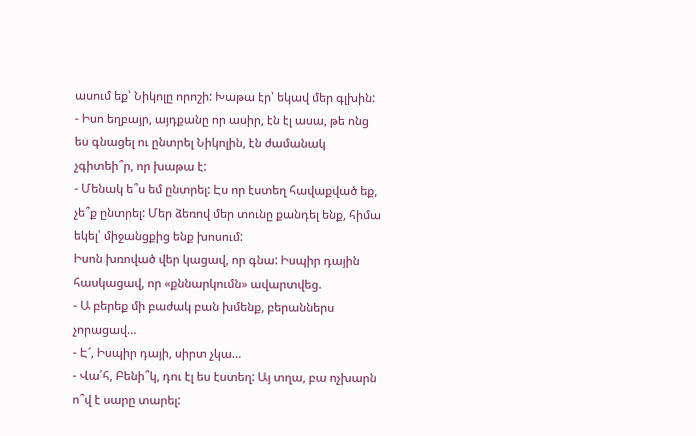ասում եք՝ Նիկոլը որոշի: Խաթա էր՝ եկավ մեր գլխին:
- Իսո եղբայր, այդքանը որ ասիր, էն էլ ասա, թե ոնց ես գնացել ու ընտրել Նիկոլին, էն ժամանակ չգիտեի՞ր, որ խաթա է:
- Մենակ ե՞ս եմ ընտրել: Էս որ էստեղ հավաքված եք, չե՞ք ընտրել: Մեր ձեռով մեր տունը քանդել ենք, հիմա եկել՝ միջանցքից ենք խոսում:
Իսոն խռոված վեր կացավ, որ գնա: Իսպիր դային հասկացավ, որ «քննարկումն» ավարտվեց.
- Ա բերեք մի բաժակ բան խմենք, բերաններս չորացավ…
- Է՜, Իսպիր դայի, սիրտ չկա…
- Վա՛հ, Բենի՞կ, դու էլ ես էստեղ: Այ տղա, բա ոչխարն ո՞վ է սարը տարել: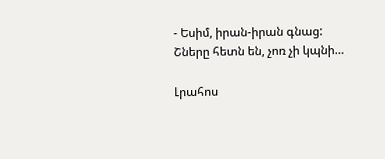- Եսիմ, իրան-իրան գնաց: Շները հետն են, չոռ չի կպնի…

Լրահոս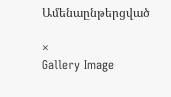Ամենաընթերցված

×
Gallery Image